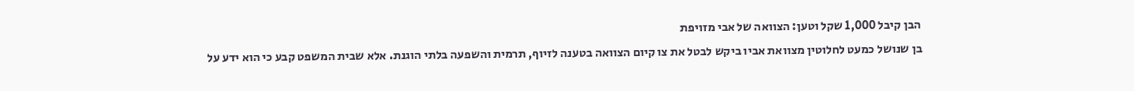הבן קיבל 1,000 שקל וטען: הצוואה של אבי מזויפת
בן שנושל כמעט לחלוטין מצוואת אביו ביקש לבטל את צו קיום הצוואה בטענה לזיוף, תרמית והשפעה בלתי הוגנת. אלא שבית המשפט קבע כי הוא ידע על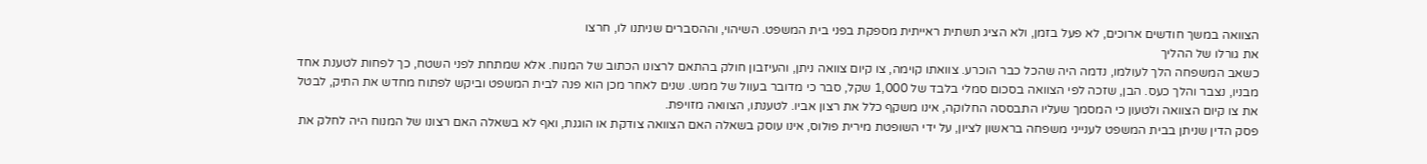הצוואה במשך חודשים ארוכים, לא פעל בזמן, ולא הציג תשתית ראייתית מספקת בפני בית המשפט. השיהוי, וההסברים שניתנו לו, חרצו
את גורלו של ההליך
כשאב המשפחה הלך לעולמו, נדמה היה שהכל כבר הוכרע. צוואתו קוימה, צו קיום צוואה ניתן, והעיזבון חולק בהתאם לרצונו הכתוב של המנוח. אלא שמתחת לפני השטח, כך לפחות לטענת אחד מבניו, נצבר והלך כעס. הבן, שזכה לפי הצוואה בסכום סמלי בלבד של 1,000 שקל, סבר כי מדובר בעוול של ממש. שנים לאחר מכן הוא פנה לבית המשפט וביקש לפתוח מחדש את התיק, לבטל את צו קיום הצוואה ולטעון כי המסמך שעליו התבססה החלוקה, אינו משקף כלל את רצון אביו. לטענתו, הצוואה מזויפת.
פסק הדין שניתן בבית המשפט לענייני משפחה בראשון לציון, על ידי השופטת מירית פולוס, אינו עוסק בשאלה האם הצוואה צודקת או הוגנת, ואף לא בשאלה האם רצונו של המנוח היה לחלק את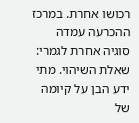רכושו אחרת. במרכז ההכרעה עמדה סוגיה אחרת לגמרי: שאלת השיהוי. מתי ידע הבן על קיומה של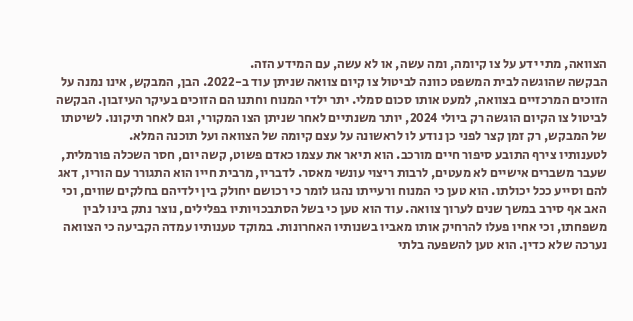הצוואה, מתי ידע על צו קיומה, ומה עשה, או לא עשה, עם המידע הזה.
הבקשה שהוגשה לבית המשפט כוונה לביטול צו קיום צוואה שניתן עוד ב-2022. הבן, המבקש, אינו נמנה על הזוכים המרכזיים בצוואה, למעט אותו סכום סמלי. יתר ילדי המנוח וחתנו הם הזוכים בעיקר העיזבון. הבקשה לביטול צו הקיום הוגשה רק ביולי 2024, יותר משנתיים לאחר שניתן הצו המקורי, וגם לאחר תיקונו. לשיטתו של המבקש, רק זמן קצר לפני כן נודע לו לראשונה על עצם קיומה של הצוואה ועל תוכנה המלא.
לטענותיו צירף התובע סיפור חיים מורכב. הוא תיאר את עצמו כאדם פשוט, קשה יום, חסר השכלה פורמלית, שעבר משברים אישיים לא מעטים, לרבות ריצוי עונשי מאסר. לדבריו, מרבית חייו הוא התגורר עם הוריו, דאג להם וסייע ככל יכולתו. הוא טען כי המנוח ורעייתו נהגו לומר כי רכושם יחולק בין ילדיהם בחלקים שווים, וכי האב אף סירב במשך שנים לערוך צוואה. עוד הוא טען כי בשל הסתבכויותיו בפלילים, נוצר נתק בינו לבין משפחתו, וכי אחיו פעלו להרחיק אותו מאביו בשנותיו האחרונות. במוקד טענותיו עמדה הקביעה כי הצוואה נערכה שלא כדין. הוא טען להשפעה בלתי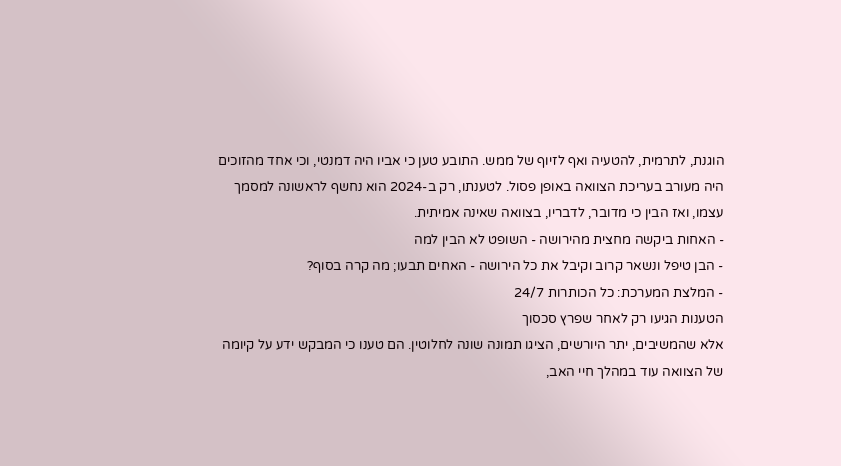הוגנת, לתרמית, להטעיה ואף לזיוף של ממש. התובע טען כי אביו היה דמנטי, וכי אחד מהזוכים היה מעורב בעריכת הצוואה באופן פסול. לטענתו, רק ב-2024 הוא נחשף לראשונה למסמך עצמו, ואז הבין כי מדובר, לדבריו, בצוואה שאינה אמיתית.
- האחות ביקשה מחצית מהירושה - השופט לא הבין למה
- הבן טיפל ונשאר קרוב וקיבל את כל הירושה - האחים תבעו; מה קרה בסוף?
- המלצת המערכת: כל הכותרות 24/7
הטענות הגיעו רק לאחר שפרץ סכסוך
אלא שהמשיבים, יתר היורשים, הציגו תמונה שונה לחלוטין. הם טענו כי המבקש ידע על קיומה של הצוואה עוד במהלך חיי האב,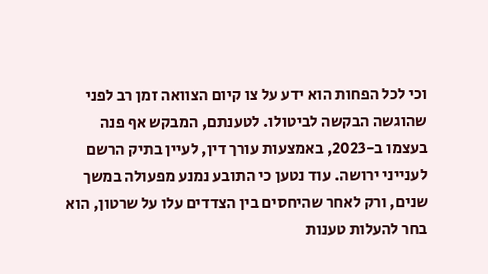וכי לכל הפחות הוא ידע על צו קיום הצוואה זמן רב לפני שהוגשה הבקשה לביטולו. לטענתם, המבקש אף פנה בעצמו ב-2023, באמצעות עורך דין, לעיין בתיק הרשם לענייני ירושה. עוד נטען כי התובע נמנע מפעולה במשך שנים, ורק לאחר שהיחסים בין הצדדים עלו על שרטון, הוא בחר להעלות טענות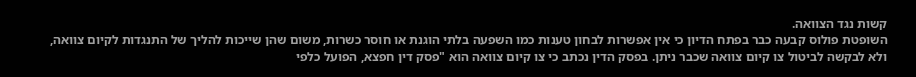קשות נגד הצוואה.
השופטת פולוס קבעה כבר בפתח הדיון כי אין אפשרות לבחון טענות כמו השפעה בלתי הוגנת או חוסר כשרות, משום שהן שייכות להליך של התנגדות לקיום צוואה, ולא לבקשה לביטול צו קיום צוואה שכבר ניתן. בפסק הדין נכתב כי צו קיום צוואה הוא "פסק דין חפצא, הפועל כלפי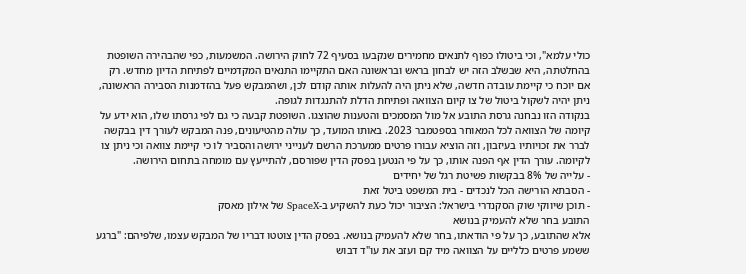כולי עלמא", וכי ביטולו כפוף לתנאים מחמירים שנקבעו בסעיף 72 לחוק הירושה. המשמעות, כפי שהבהירה השופטת בהחלטתה, היא שבשלב הזה יש לבחון בראש ובראשונה האם התקיימו התנאים המקדמיים לפתיחת הדיון מחדש. רק אם יוכח כי קיימת עובדה חדשה, שלא ניתן היה להעלות אותה קודם לכן, ושהמבקש פעל בהזדמנות הסבירה הראשונה, ניתן יהיה לשקול ביטול של צו קיום הצוואה ופתיחת הדלת להתנגדות לגופה.
בנקודה הזו נבחנה גרסת התובע אל מול המסמכים והטענות שהוצגו. השופטת קבעה כי גם לפי גרסתו שלו, הוא ידע על קיומה של הצוואה לכל המאוחר בספטמבר 2023. באותו המועד, כך עולה מהטיעונים, פנה המבקש לעורך דין בבקשה לברר את זכויותיו בעיזבון, וזה הוציא עבורו פרטים ממערכת הרשם לענייני ירושה והסביר לו כי קיימת צוואה וכי ניתן צו לקיומה. עורך הדין אף הפנה אותו, כך על פי הנטען בפסק הדין שפורסם, להתייעץ עם מומחה בתחום הירושה.
- עלייה של 8% בבקשות פשיטת רגל של יחידים
- הסבתא הורישה הכל לנכדים - בית המשפט ביטל זאת
- תוכן שיווקי שוק הסקנדרי בישראל: הציבור יכול כעת להשקיע ב-SpaceX של אילון מאסק
התובע בחר שלא להעמיק בנושא
אלא שהתובע, כך על פי הודאתו, בחר שלא להעמיק בנושא. בפסק הדין צוטטו דבריו של המבקש עצמו, שלפיהם: "ברגע ששמע פרטים כלליים על הצוואה מיד קם ועזב את עו"ד דבוש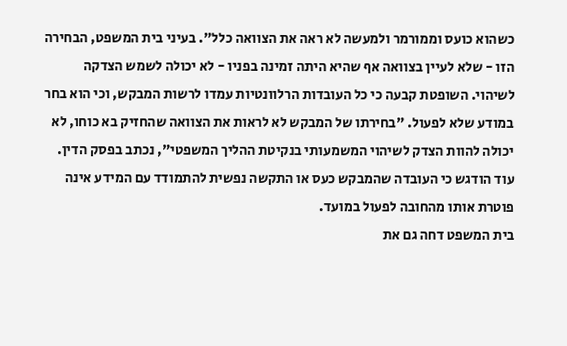כשהוא כועס וממורמר ולמעשה לא ראה את הצוואה כלל". בעיני בית המשפט, הבחירה הזו - שלא לעיין בצוואה אף שהיא היתה זמינה בפניו - לא יכולה לשמש הצדקה לשיהוי. השופטת קבעה כי כל העובדות הרלוונטיות עמדו לרשות המבקש, וכי הוא בחר במודע שלא לפעול. "בחירתו של המבקש לא לראות את הצוואה שהחזיק בא כוחו, לא יכולה להוות הצדק לשיהוי המשמעותי בנקיטת ההליך המשפטי", נכתב בפסק הדין. עוד הודגש כי העובדה שהמבקש כעס או התקשה נפשית להתמודד עם המידע אינה פוטרת אותו מהחובה לפעול במועד.
בית המשפט דחה גם את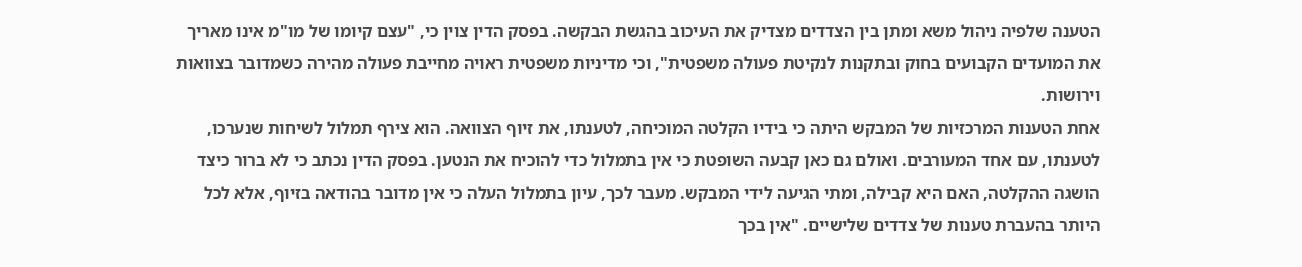הטענה שלפיה ניהול משא ומתן בין הצדדים מצדיק את העיכוב בהגשת הבקשה. בפסק הדין צוין כי, "עצם קיומו של מו"מ אינו מאריך את המועדים הקבועים בחוק ובתקנות לנקיטת פעולה משפטית", וכי מדיניות משפטית ראויה מחייבת פעולה מהירה כשמדובר בצוואות וירושות.
אחת הטענות המרכזיות של המבקש היתה כי בידיו הקלטה המוכיחה, לטענתו, את זיוף הצוואה. הוא צירף תמלול לשיחות שנערכו, לטענתו, עם אחד המעורבים. ואולם גם כאן קבעה השופטת כי אין בתמלול כדי להוכיח את הנטען. בפסק הדין נכתב כי לא ברור כיצד הושגה ההקלטה, האם היא קבילה, ומתי הגיעה לידי המבקש. מעבר לכך, עיון בתמלול העלה כי אין מדובר בהודאה בזיוף, אלא לכל היותר בהעברת טענות של צדדים שלישיים. "אין בכך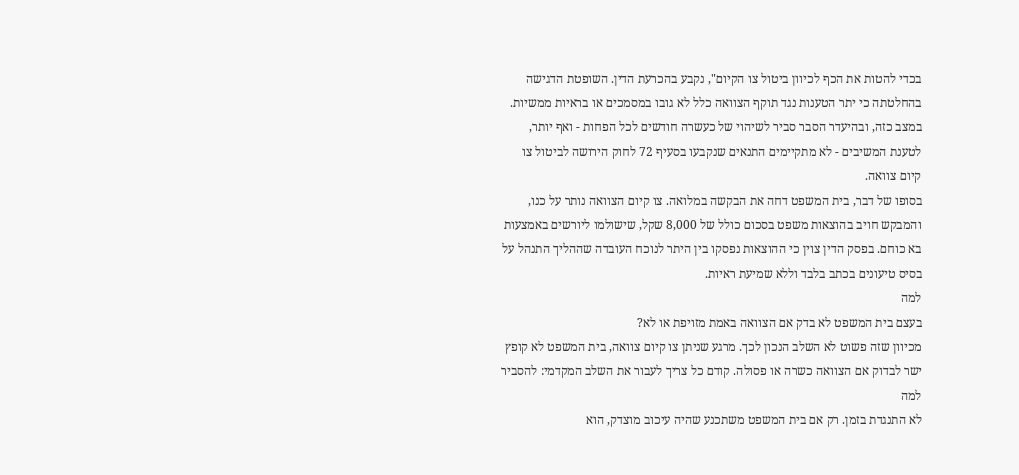בכדי להטות את הכף לכיוון ביטול צו הקיום", נקבע בהכרעת הדין. השופטת הדגישה בהחלטתה כי יתר הטענות נגד תוקף הצוואה כלל לא גובו במסמכים או בראיות ממשיות. במצב כזה, ובהיעדר הסבר סביר לשיהוי של כעשרה חודשים לכל הפחות - ואף יותר, לטענת המשיבים - לא מתקיימים התנאים שנקבעו בסעיף 72 לחוק הירושה לביטול צו קיום צוואה.
בסופו של דבר, בית המשפט דחה את הבקשה במלואה. צו קיום הצוואה נותר על כנו, והמבקש חויב בהוצאות משפט בסכום כולל של 8,000 שקל, שישולמו ליורשים באמצעות בא כוחם. בפסק הדין צוין כי ההוצאות נפסקו בין היתר לנוכח העובדה שההליך התנהל על בסיס טיעונים בכתב בלבד וללא שמיעת ראיות.
למה
בעצם בית המשפט לא בדק אם הצוואה באמת מזויפת או לא?
מכיוון שזה פשוט לא השלב הנכון לכך. מרגע שניתן צו קיום צוואה, בית המשפט לא קופץ ישר לבדוק אם הצוואה כשרה או פסולה. קודם כל צריך לעבור את השלב המקדמי: להסביר למה
לא התנגדת בזמן. רק אם בית המשפט משתכנע שהיה עיכוב מוצדק, הוא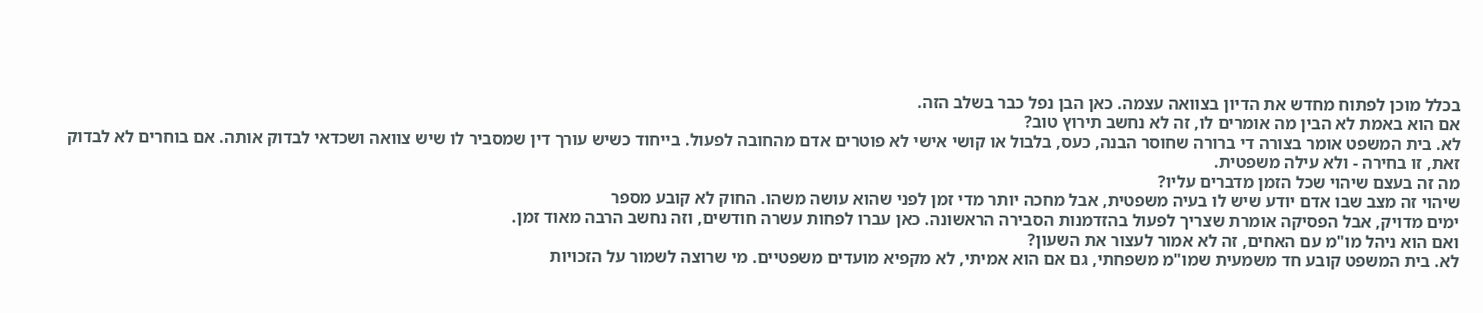בכלל מוכן לפתוח מחדש את הדיון בצוואה עצמה. כאן הבן נפל כבר בשלב הזה.
אם הוא באמת לא הבין מה אומרים לו, זה לא נחשב תירוץ טוב?
לא. בית המשפט אומר בצורה די ברורה שחוסר הבנה, כעס, בלבול או קושי אישי לא פוטרים אדם מהחובה לפעול. בייחוד כשיש עורך דין שמסביר לו שיש צוואה ושכדאי לבדוק אותה. אם בוחרים לא לבדוק זאת, זו בחירה - ולא עילה משפטית.
מה זה בעצם שיהוי שכל הזמן מדברים עליו?
שיהוי זה מצב שבו אדם יודע שיש לו בעיה משפטית, אבל מחכה יותר מדי זמן לפני שהוא עושה משהו. החוק לא קובע מספר
ימים מדויק, אבל הפסיקה אומרת שצריך לפעול בהזדמנות הסבירה הראשונה. כאן עברו לפחות עשרה חודשים, וזה נחשב הרבה מאוד זמן.
ואם הוא ניהל מו"מ עם האחים, זה לא אמור לעצור את השעון?
לא. בית המשפט קובע חד משמעית שמו"מ משפחתי, גם אם הוא אמיתי, לא מקפיא מועדים משפטיים. מי שרוצה לשמור על הזכויות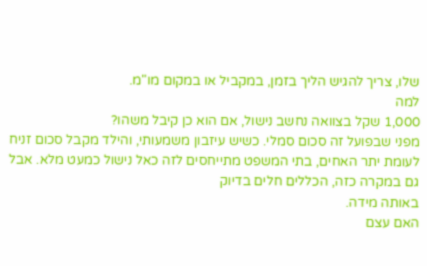שלו, צריך להגיש הליך בזמן, במקביל או במקום מו"מ.
למה
1,000 שקל בצוואה נחשב נישול, אם הוא כן קיבל משהו?
מפני שבפועל זה סכום סמלי. כשיש עיזבון משמעותי, והילד מקבל סכום זניח לעומת יתר האחים, בתי המשפט מתייחסים לזה כאל נישול כמעט מלא. אבל גם במקרה כזה, הכללים חלים בדיוק
באותה מידה.
האם עצם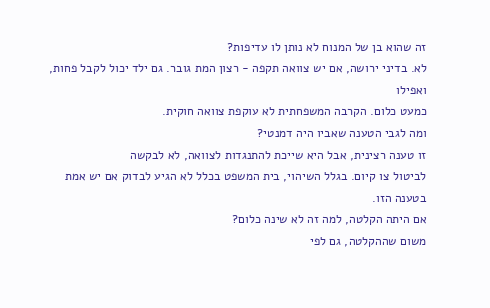זה שהוא בן של המנוח לא נותן לו עדיפות?
לא. בדיני ירושה, אם יש צוואה תקפה - רצון המת גובר. גם ילד יכול לקבל פחות, ואפילו
כמעט כלום. הקרבה המשפחתית לא עוקפת צוואה חוקית.
ומה לגבי הטענה שאביו היה דמנטי?
זו טענה רצינית, אבל היא שייכת להתנגדות לצוואה, לא לבקשה
לביטול צו קיום. בגלל השיהוי, בית המשפט בכלל לא הגיע לבדוק אם יש אמת בטענה הזו.
אם היתה הקלטה, למה זה לא שינה כלום?
משום שההקלטה, גם לפי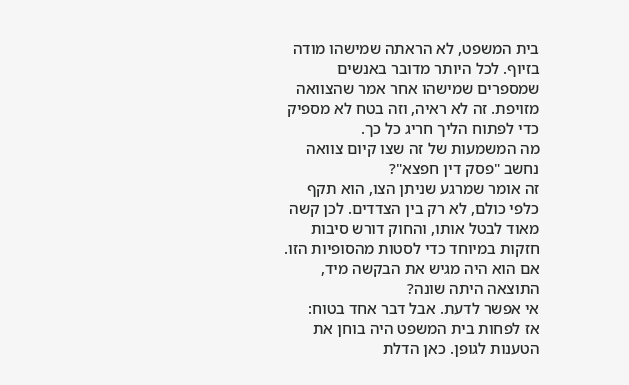בית המשפט, לא הראתה שמישהו מודה בזיוף. לכל היותר מדובר באנשים שמספרים שמישהו אחר אמר שהצוואה מזויפת. זה לא ראיה, וזה בטח לא מספיק כדי לפתוח הליך חריג כל כך.
מה המשמעות של זה שצו קיום צוואה נחשב "פסק דין חפצא"?
זה אומר שמרגע שניתן הצו, הוא תקף כלפי כולם, לא רק בין הצדדים. לכן קשה מאוד לבטל אותו, והחוק דורש סיבות חזקות במיוחד כדי לסטות מהסופיות הזו.
אם הוא היה מגיש את הבקשה מיד, התוצאה היתה שונה?
אי אפשר לדעת. אבל דבר אחד בטוח:
אז לפחות בית המשפט היה בוחן את הטענות לגופן. כאן הדלת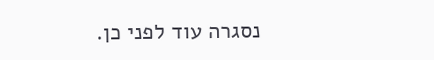נסגרה עוד לפני כן.